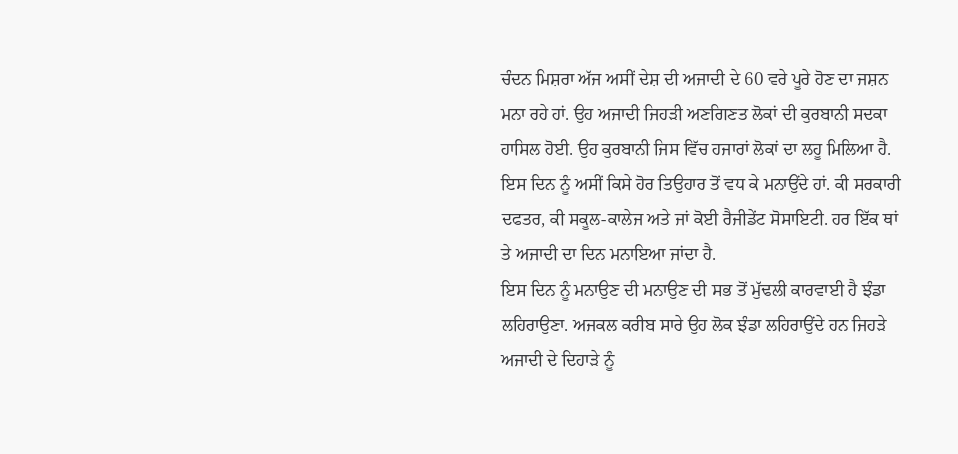ਚੰਦਨ ਮਿਸ਼ਰਾ ਅੱਜ ਅਸੀਂ ਦੇਸ਼ ਦੀ ਅਜਾਦੀ ਦੇ 60 ਵਰੇ ਪੂਰੇ ਹੋਣ ਦਾ ਜਸ਼ਨ ਮਨਾ ਰਹੇ ਹਾਂ. ਉਹ ਅਜਾਦੀ ਜਿਹੜੀ ਅਣਗਿਣਤ ਲੋਕਾਂ ਦੀ ਕੁਰਬਾਨੀ ਸਦਕਾ ਹਾਸਿਲ ਹੋਈ. ਉਹ ਕੁਰਬਾਨੀ ਜਿਸ ਵਿੱਚ ਹਜਾਰਾਂ ਲੋਕਾਂ ਦਾ ਲਹੂ ਮਿਲਿਆ ਹੈ. ਇਸ ਦਿਨ ਨੂੰ ਅਸੀਂ ਕਿਸੇ ਹੋਰ ਤਿਉਹਾਰ ਤੋਂ ਵਧ ਕੇ ਮਨਾਉਂਦੇ ਹਾਂ. ਕੀ ਸਰਕਾਰੀ ਦਫਤਰ, ਕੀ ਸਕੂਲ-ਕਾਲੇਜ ਅਤੇ ਜਾਂ ਕੋਈ ਰੈਜੀਡੇਂਟ ਸੋਸਾਇਟੀ. ਹਰ ਇੱਕ ਥਾਂ ਤੇ ਅਜਾਦੀ ਦਾ ਦਿਨ ਮਨਾਇਆ ਜਾਂਦਾ ਹੈ.
ਇਸ ਦਿਨ ਨੂੰ ਮਨਾਉਣ ਦੀ ਮਨਾਉਣ ਦੀ ਸਭ ਤੋਂ ਮੁੱਢਲੀ ਕਾਰਵਾਈ ਹੈ ਝੰਡਾ ਲਹਿਰਾਉਣਾ. ਅਜਕਲ ਕਰੀਬ ਸਾਰੇ ਉਹ ਲੋਕ ਝੰਡਾ ਲਹਿਰਾਉਂਦੇ ਹਨ ਜਿਹੜੇ ਅਜਾਦੀ ਦੇ ਦਿਹਾੜੇ ਨੂੰ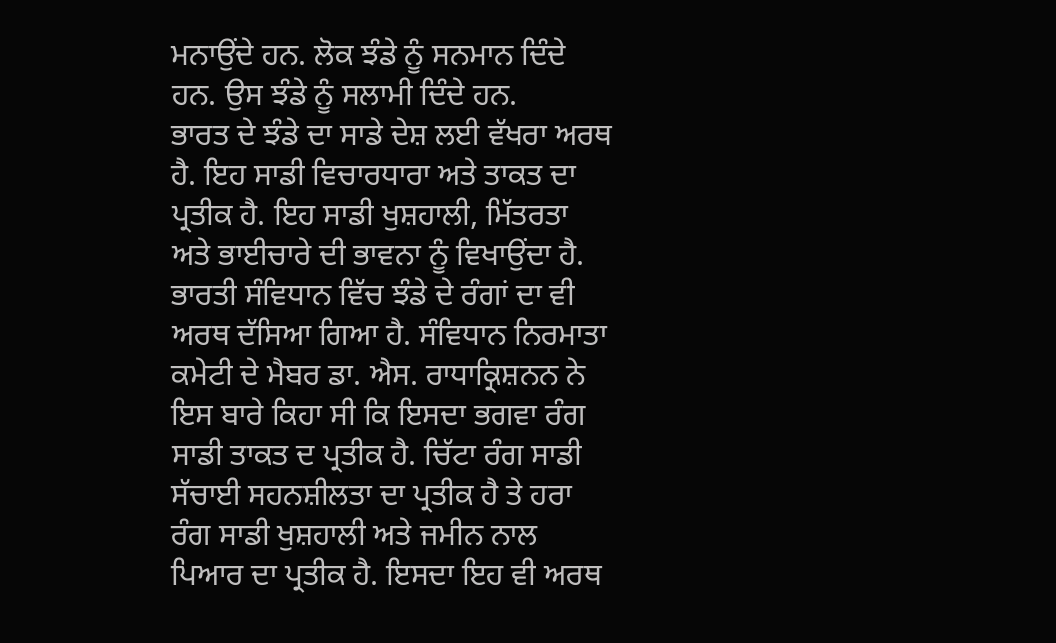ਮਨਾਉਂਦੇ ਹਨ. ਲੋਕ ਝੰਡੇ ਨੂੰ ਸਨਮਾਨ ਦਿੰਦੇ ਹਨ. ਉਸ ਝੰਡੇ ਨੂੰ ਸਲਾਮੀ ਦਿੰਦੇ ਹਨ.
ਭਾਰਤ ਦੇ ਝੰਡੇ ਦਾ ਸਾਡੇ ਦੇਸ਼ ਲਈ ਵੱਖਰਾ ਅਰਥ ਹੈ. ਇਹ ਸਾਡੀ ਵਿਚਾਰਧਾਰਾ ਅਤੇ ਤਾਕਤ ਦਾ ਪ੍ਰਤੀਕ ਹੈ. ਇਹ ਸਾਡੀ ਖੁਸ਼ਹਾਲੀ, ਮਿੱਤਰਤਾ ਅਤੇ ਭਾਈਚਾਰੇ ਦੀ ਭਾਵਨਾ ਨੂੰ ਵਿਖਾਉਂਦਾ ਹੈ. ਭਾਰਤੀ ਸੰਵਿਧਾਨ ਵਿੱਚ ਝੰਡੇ ਦੇ ਰੰਗਾਂ ਦਾ ਵੀ ਅਰਥ ਦੱਸਿਆ ਗਿਆ ਹੈ. ਸੰਵਿਧਾਨ ਨਿਰਮਾਤਾ ਕਮੇਟੀ ਦੇ ਮੈਬਰ ਡਾ. ਐਸ. ਰਾਧਾਕ੍ਰਿਸ਼ਨਨ ਨੇ ਇਸ ਬਾਰੇ ਕਿਹਾ ਸੀ ਕਿ ਇਸਦਾ ਭਗਵਾ ਰੰਗ ਸਾਡੀ ਤਾਕਤ ਦ ਪ੍ਰਤੀਕ ਹੈ. ਚਿੱਟਾ ਰੰਗ ਸਾਡੀ ਸੱਚਾਈ ਸਹਨਸ਼ੀਲਤਾ ਦਾ ਪ੍ਰਤੀਕ ਹੈ ਤੇ ਹਰਾ ਰੰਗ ਸਾਡੀ ਖੁਸ਼ਹਾਲੀ ਅਤੇ ਜਮੀਨ ਨਾਲ ਪਿਆਰ ਦਾ ਪ੍ਰਤੀਕ ਹੈ. ਇਸਦਾ ਇਹ ਵੀ ਅਰਥ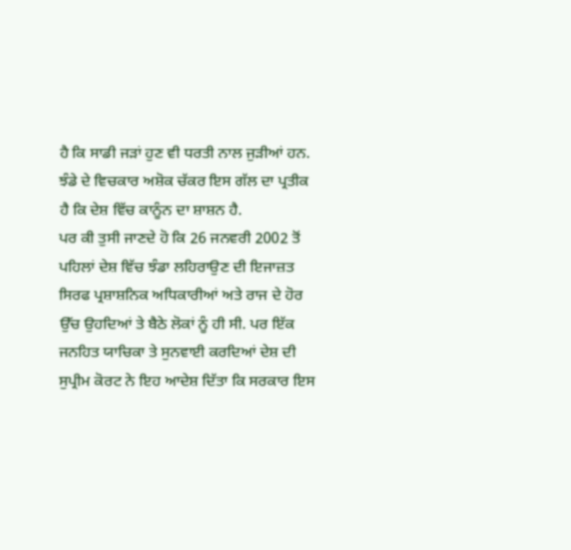ਹੈ ਕਿ ਸਾਡੀ ਜੜਾਂ ਹੁਣ ਵੀ ਧਰਤੀ ਨਾਲ ਜੁੜੀਆਂ ਹਨ. ਝੰਡੇ ਦੇ ਵਿਚਕਾਰ ਅਸ਼ੋਕ ਚੱਕਰ ਇਸ ਗੱਲ ਦਾ ਪ੍ਰਤੀਕ ਹੈ ਕਿ ਦੇਸ਼ ਵਿੱਚ ਕਾਨੂੰਨ ਦਾ ਸ਼ਾਸ਼ਨ ਹੈ.
ਪਰ ਕੀ ਤੁਸੀ ਜਾਣਦੇ ਹੋ ਕਿ 26 ਜਨਵਰੀ 2002 ਤੋਂ ਪਹਿਲਾਂ ਦੇਸ਼ ਵਿੱਚ ਝੰਡਾ ਲਹਿਰਾਉਣ ਦੀ ਇਜਾਜ਼ਤ ਸਿਰਫ ਪ੍ਰਸ਼ਾਸ਼ਨਿਕ ਅਧਿਕਾਰੀਆਂ ਅਤੇ ਰਾਜ ਦੇ ਹੋਰ ਉੱਚ ਉਹਦਿਆਂ ਤੇ ਬੈਠੇ ਲੋਕਾਂ ਨੂੰ ਹੀ ਸੀ. ਪਰ ਇੱਕ ਜਨਹਿਤ ਯਾਚਿਕਾ ਤੇ ਸੁਨਵਾਈ ਕਰਦਿਆਂ ਦੇਸ਼ ਦੀ ਸੁਪ੍ਰੀਮ ਕੋਰਟ ਨੇ ਇਹ ਆਦੇਸ਼ ਦਿੱਤਾ ਕਿ ਸਰਕਾਰ ਇਸ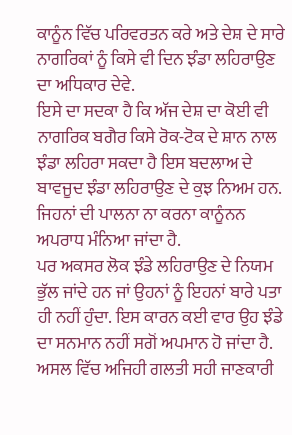ਕਾਨੂੰਨ ਵਿੱਚ ਪਰਿਵਰਤਨ ਕਰੇ ਅਤੇ ਦੇਸ਼ ਦੇ ਸਾਰੇ ਨਾਗਰਿਕਾਂ ਨੂੰ ਕਿਸੇ ਵੀ ਦਿਨ ਝੰਡਾ ਲਹਿਰਾਉਣ ਦਾ ਅਧਿਕਾਰ ਦੇਵੇ.
ਇਸੇ ਦਾ ਸਦਕਾ ਹੈ ਕਿ ਅੱਜ ਦੇਸ਼ ਦਾ ਕੋਈ ਵੀ ਨਾਗਰਿਕ ਬਗੈਰ ਕਿਸੇ ਰੋਕ-ਟੋਕ ਦੇ ਸ਼ਾਨ ਨਾਲ ਝੰਡਾ ਲਹਿਰਾ ਸਕਦਾ ਹੈ ਇਸ ਬਦਲਾਅ ਦੇ ਬਾਵਜੂਦ ਝੰਡਾ ਲਹਿਰਾਉਣ ਦੇ ਕੁਝ ਨਿਅਮ ਹਨ. ਜਿਹਨਾਂ ਦੀ ਪਾਲਨਾ ਨਾ ਕਰਨਾ ਕਾਨੂੰਨਨ ਅਪਰਾਧ ਮੰਨਿਆ ਜਾਂਦਾ ਹੈ.
ਪਰ ਅਕਸਰ ਲੋਕ ਝੰਡੇ ਲਹਿਰਾਉਣ ਦੇ ਨਿਯਮ ਭੁੱਲ ਜਾਂਦੇ ਹਨ ਜਾਂ ਉਹਨਾਂ ਨੂੰ ਇਹਨਾਂ ਬਾਰੇ ਪਤਾ ਹੀ ਨਹੀਂ ਹੁੰਦਾ. ਇਸ ਕਾਰਨ ਕਈ ਵਾਰ ਉਹ ਝੰਡੇ ਦਾ ਸਨਮਾਨ ਨਹੀਂ ਸਗੋਂ ਅਪਮਾਨ ਹੋ ਜਾਂਦਾ ਹੈ. ਅਸਲ ਵਿੱਚ ਅਜਿਹੀ ਗਲਤੀ ਸਹੀ ਜਾਣਕਾਰੀ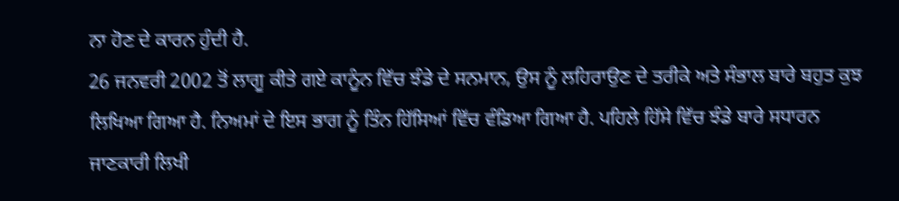ਨਾ ਹੋਣ ਦੇ ਕਾਰਨ ਹੁੰਦੀ ਹੈ.
26 ਜਨਵਰੀ 2002 ਤੋਂ ਲਾਗੂ ਕੀਤੇ ਗਏ ਕਾਨੂੰਨ ਵਿੱਚ ਝੰਡੇ ਦੇ ਸਨਮਾਨ, ਉਸ ਨੂੰ ਲਹਿਰਾਉਣ ਦੇ ਤਰੀਕੇ ਅਤੇ ਸੰਭਾਲ ਬਾਰੇ ਬਹੁਤ ਕੁਝ ਲਿਖਿਆ ਗਿਆ ਹੈ. ਨਿਅਮਾਂ ਦੇ ਇਸ ਭਾਗ ਨੂੰ ਤਿੰਨ ਹਿੱਸਿਆਂ ਵਿੱਚ ਵੰਡਿਆ ਗਿਆ ਹੈ. ਪਹਿਲੇ ਹਿੱਸੇ ਵਿੱਚ ਝੰਡੇ ਬਾਰੇ ਸਧਾਰਨ ਜਾਣਕਾਰੀ ਲਿਖੀ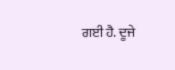ਗਈ ਹੈ. ਦੂਜੇ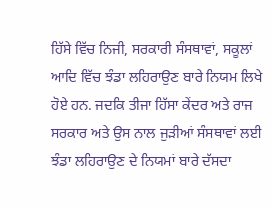ਹਿੱਸੇ ਵਿੱਚ ਨਿਜੀ, ਸਰਕਾਰੀ ਸੰਸਥਾਵਾਂ, ਸਕੂਲਾਂ ਆਦਿ ਵਿੱਚ ਝੰਡਾ ਲਹਿਰਾਉਣ ਬਾਰੇ ਨਿਯਮ ਲਿਖੇ ਹੋਏ ਹਨ. ਜਦਕਿ ਤੀਜਾ ਹਿੱਸਾ ਕੇਂਦਰ ਅਤੇ ਰਾਜ ਸਰਕਾਰ ਅਤੇ ਉਸ ਨਾਲ ਜੁੜੀਆਂ ਸੰਸਥਾਵਾਂ ਲਈ ਝੰਡਾ ਲਹਿਰਾਉਣ ਦੇ ਨਿਯਮਾਂ ਬਾਰੇ ਦੱਸਦਾ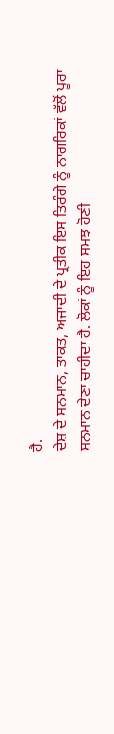ਹੈ.
ਦੇਸ਼ ਦੇ ਸਨਮਾਨ, ਤਾਕਤ, ਅਜਾਦੀ ਦੇ ਪ੍ਰਤੀਕ ਇਸ ਤਿਰੰਗੇ ਨੂੰ ਨਾਗਰਿਕਾਂ ਵੱਲੋਂ ਪੂਰਾ ਸਨਮਾਨ ਦੇਣਾ ਚਾਹੀਦਾ ਹੈ. ਲੋਕਾਂ ਨੂੰ ਇਹ ਸਮਝ ਹੋਣੀ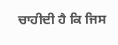ਚਾਹੀਦੀ ਹੈ ਕਿ ਜਿਸ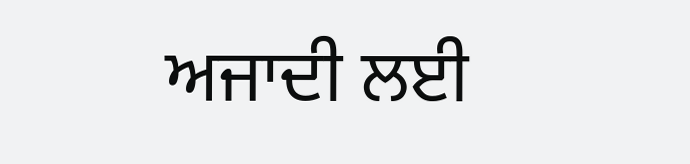ਅਜਾਦੀ ਲਈ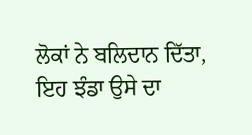ਲੋਕਾਂ ਨੇ ਬਲਿਦਾਨ ਦਿੱਤਾ, ਇਹ ਝੰਡਾ ਉਸੇ ਦਾ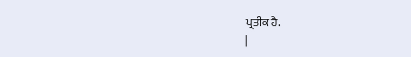ਪ੍ਰਤੀਕ ਹੈ.
|